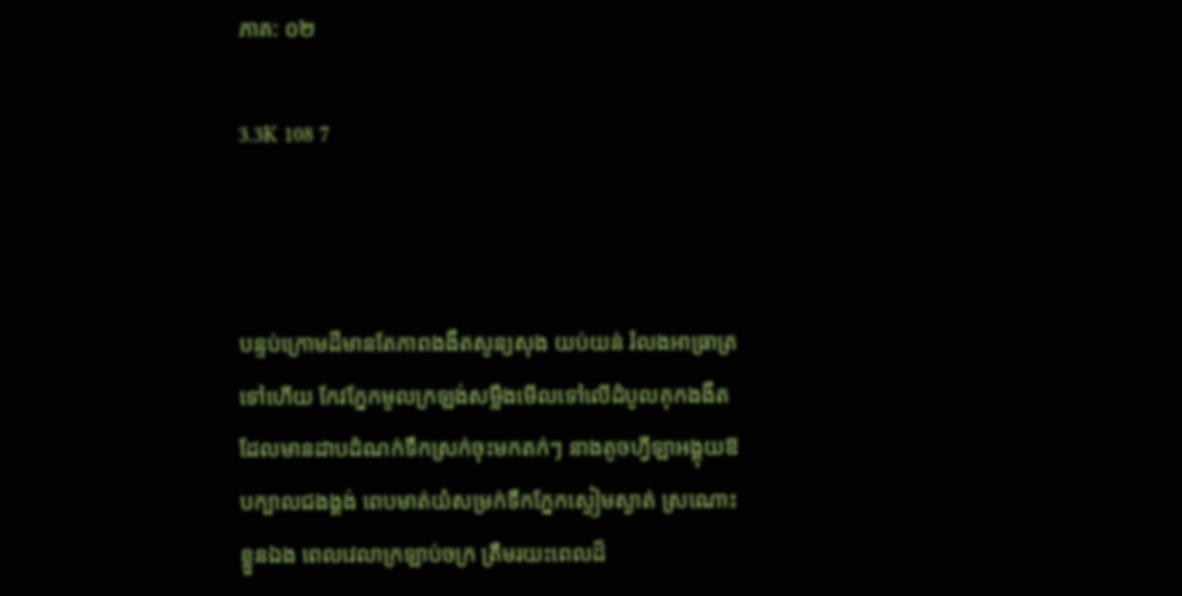ភាគ: ០២

3.3K 108 7



បន្ទប់ក្រោមដីមានតែភាពងងឹតសូន្យសុង យប់យន់ រំលងអាធ្រាត្រទៅហើយ កែវភ្នែកមូលក្រឡង់សម្លឹងមើលទៅលើដំបូលគុកងងឹត ដែលមានដាបដំណក់ទឹកស្រក់ចុះមកតក់ៗ នាងតូចហ្វីឡាអង្គុយឱបក្បាលជងង្គង់ ពេបមាត់យំសម្រក់ទឹកភ្នែកស្ងៀមស្ងាត់ ស្រណោះខ្លួនឯង ពេលវេលាក្រឡាប់ចក្រ ត្រឹមរយះពេលដ៏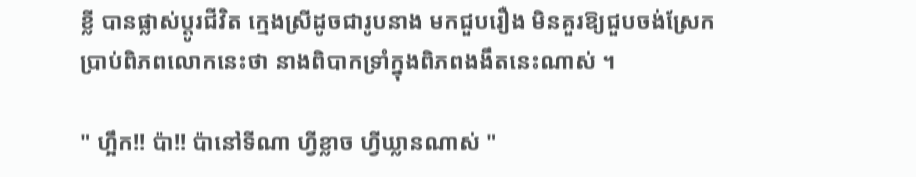ខ្លី បានផ្លាស់ប្តូរជីវិត ក្មេងស្រីដូចជារូបនាង មកជួបរឿង មិនគួរឱ្យជួបចង់ស្រែកប្រាប់ពិភពលោកនេះថា នាងពិបាកទ្រាំក្នុងពិភពងងឹតនេះណាស់ ។

" ហ្អឹក!! ប៉ា!! ប៉ានៅទីណា ហ្វីខ្លាច ហ្វីឃ្លានណាស់ "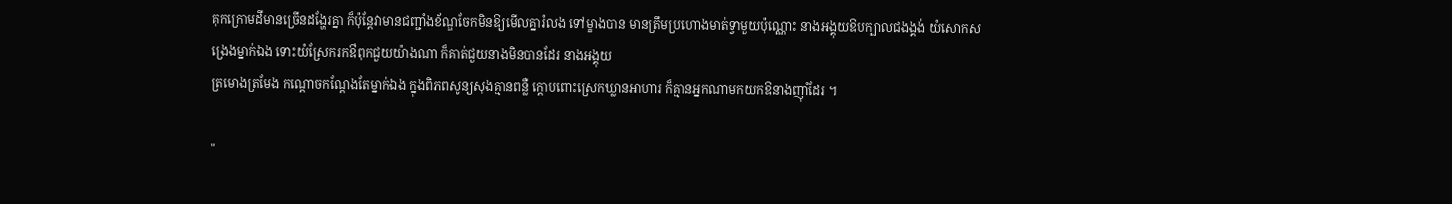គុកក្រោមដីមានច្រើនដង្ហែរគ្នា ក៏ប៉ុន្តែវាមានជញ្ជាំងខ័ណ្ឌចែកមិនឱ្យមើលគ្នារំលង ទៅម្ខាងបាន មានត្រឹមប្រហោងមាត់ទ្វាមួយប៉ុណ្ណោះ នាងអង្គុយឱបក្បាលជងង្គង់ យំសោកសង្រេងម្នាក់ឯង ទោះយំស្រែករកឳពុកជួយយ៉ាងណា ក៏គាត់ជួយនាងមិនបានដែរ នាងអង្គុយ
ត្រមោងត្រមែង កណ្តោចកណ្តែងតែម្នាក់ឯង ក្នុងពិភពសូន្យសុងគ្មានពន្លឺ ក្តោបពោះស្រេកឃ្លានអាហារ ក៏គ្មានអ្នកណាមកយកឱនាងញ៉ាំដែរ ។

"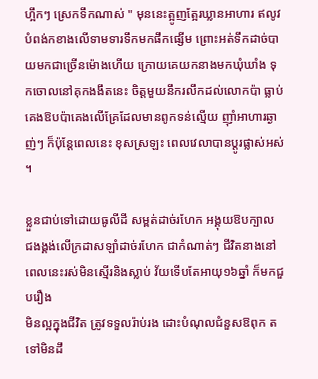ហ្អឹកៗ ស្រេកទឹកណាស់ " មុននេះត្អូញត្អែរឃ្លានអាហារ ឥលូវបំពង់កខាងលើទាមទារទឹកមកផឹកផ្សើម ព្រោះអត់ទឹកដាច់បាយមកជាច្រើនម៉ោងហើយ ក្រោយគេយកនាងមកឃុំឃាំង ទុកចោលនៅគុកងងឹតនេះ ចិត្តមួយនឹករលឹកដល់លោកប៉ា ធ្លាប់គេងឱបប៉ាគេងលើគ្រែដែលមានពូកទន់ល្មើយ ញ៉ាំអាហារឆ្ងាញ់ៗ ក៏ប៉ុន្តែពេលនេះ ខុសស្រឡះ ពេលវេលាបានប្តូរផ្លាស់អស់ ។

ខ្លួនជាប់ទៅដោយធូលីដី សម្ពត់ដាច់រហែក អង្គុយឱបក្បាល
ជងង្គង់លើក្រដាសឡាំដាច់រហែក ជាកំណាត់ៗ ជីវិតនាងនៅពេលនេះរស់មិនស្មើរនិងស្លាប់ វ័យទើបតែអាយុ១៦ឆ្នាំ ក៏មកជួបរឿង
មិនល្អក្នុងជីវិត ត្រូវទទួលរ៉ាប់រង ដោះបំណុលជំនួសឱពុក តទៅមិនដឹ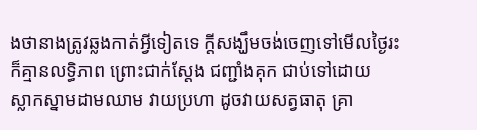ងថានាងត្រូវឆ្លងកាត់អ្វីទៀតទេ ក្តីសង្ឃឹមចង់ចេញទៅមើលថ្ងៃរះ ក៏គ្មានលទ្ធិភាព ព្រោះជាក់ស្តែង ជញ្ជាំងគុក ជាប់ទៅដោយ
ស្លាកស្នាមដាមឈាម វាយប្រហា ដូចវាយសត្វធាតុ គ្រា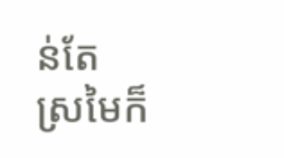ន់តែ
ស្រមៃក៏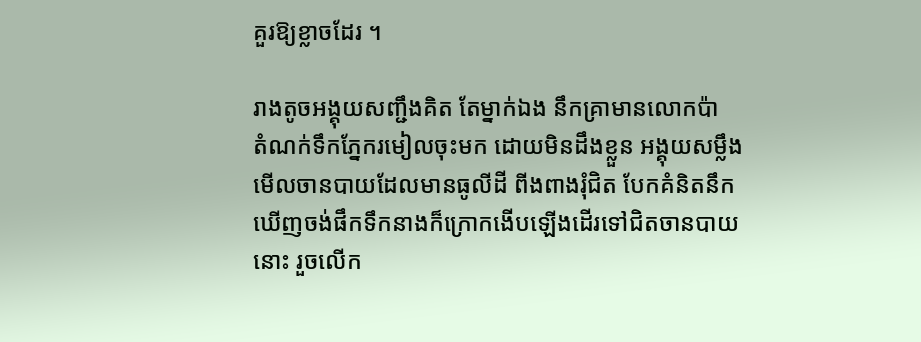គួរឱ្យខ្លាចដែរ ។

រាងតូចអង្គុយសញ្ជឹងគិត តែម្នាក់ឯង នឹកគ្រាមានលោកប៉ា
តំណក់ទឹកភ្នែករមៀលចុះមក ដោយមិនដឹងខ្លួន អង្គុយសម្លឹងមើលចានបាយដែលមានធូលីដី ពីងពាងរុំជិត បែកគំនិតនឹកឃើញចង់ផឹកទឹកនាងក៏ក្រោកងើបឡើងដើរទៅជិតចានបាយនោះ រួចលើក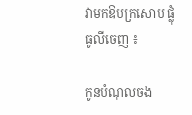វាមកឱបក្រសោប ផ្លុំធូលីចេញ ៖

កូនបំណុលចង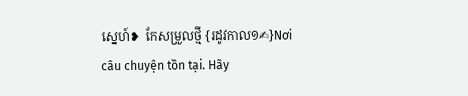ស្នេហ៍❥  កែសម្រួលថ្មី {រដូវកាល១✍}Nơi câu chuyện tồn tại. Hãy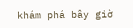khám phá bây giờ